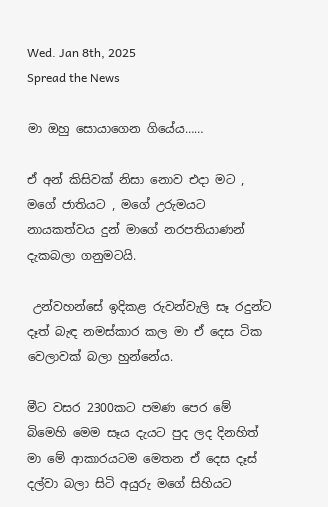Wed. Jan 8th, 2025
Spread the News

මා ඔහු සොයාගෙන ගියේය……

ඒ අන් කිසිවක් නිසා නොව එදා මට , මගේ ජාතියට , මගේ උරුමයට නායකත්වය දුන් මාගේ නරපතියාණන් දැකබලා ගනුමටයි.

 උන්වහන්සේ ඉදිකළ රුවන්වැලි සෑ රදුන්ට දෑත් බැඳ නමස්කාර කල මා ඒ දෙස ටික වෙලාවක් බලා හුන්නේය.

මීට වසර 2300කට පමණ පෙර මේ බිමෙහි මෙම සෑය දැයට පුද ලද දිනහිත් මා මේ ආකාරයටම මෙතන ඒ දෙස දෑස් දල්වා බලා සිටි අයුරු මගේ සිහියට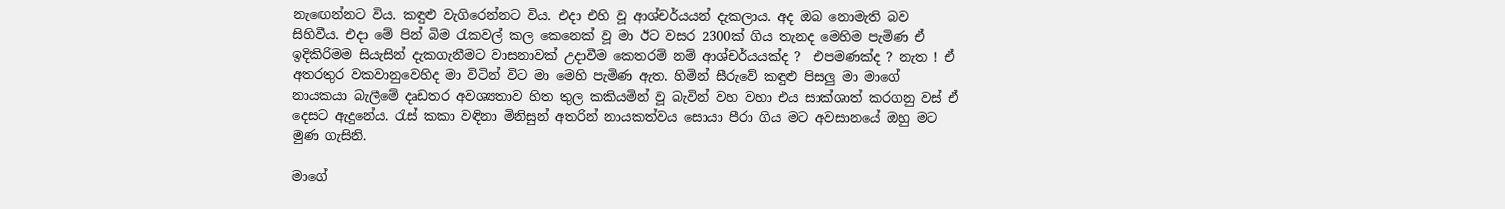නැඟෙන්නට විය. කඳුළු වැගිරෙන්නට විය. එදා එහි වූ ආශ්චර්යයන් දැකලාය. අද ඔබ නොමැති බව සිහිවීය. එදා මේ පින් බිම රැකවල් කල කෙනෙක් වූ මා ඊට වසර 2300ක් ගිය තැනද මෙහිම පැමිණ ඒ ඉදිකිරිමම සියැසින් දැකගැනීමට වාසනාවක් උදාවීම කෙතරම් නම් ආශ්චර්යයක්ද ?  එපමණක්ද ? නැත ! ඒ අතරතුර වකවානුවෙහිද මා විටින් විට මා මෙහි පැමිණ ඇත. හිමින් සීරුවේ කඳුළු පිසලු මා මාගේ නායකයා බැලීමේ දෘඩතර අවශ්‍යතාව හිත තුල කකියමින් වූ බැවින් වහ වහා එය සාක්ශාත් කරගනු වස් ඒ දෙසට ඇදුනේය. රැස් කකා වඳිනා මිනිසුන් අතරින් නායකත්වය සොයා පීරා ගිය මට අවසානයේ ඔහු මට මුණ ගැසිනි.

මාගේ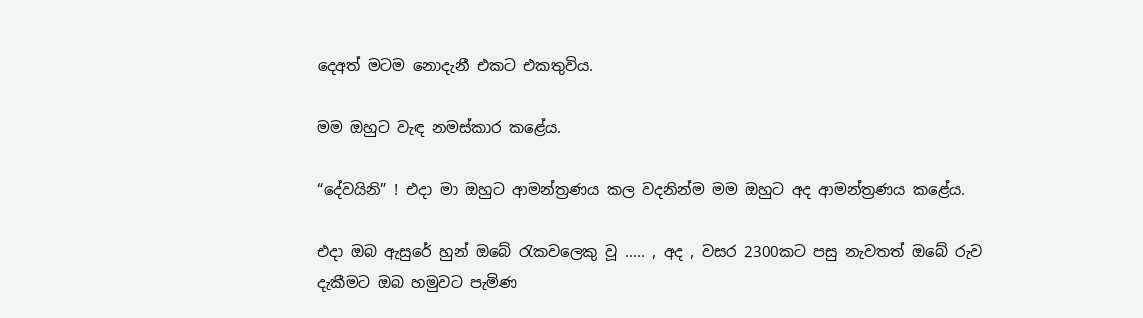දෙඅත් මටම නොදැනී එකට එකතුවිය.

මම ඔහුට වැඳ නමස්කාර කළේය.

“දේවයිනි” ! එදා මා ඔහුට ආමන්ත්‍රණය කල වදනින්ම මම ඔහුට අද ආමන්ත්‍රණය කළේය.

එදා ඔබ ඇසුරේ හුන් ඔබේ රැකවලෙකු වූ ….. , අද , වසර 2300කට පසු නැවතත් ඔබේ රුව දැකීමට ඔබ හමුවට පැමිණ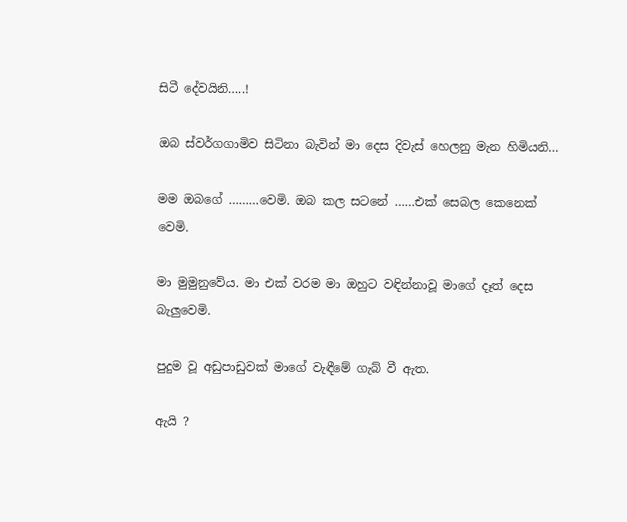සිටී දේවයිනි…..!

ඔබ ස්වර්ගගාමිව සිටිනා බැවින් මා දෙස දිවැස් හෙලනු මැන හිමියනි…

මම ඔබගේ ………වෙමි. ඔබ කල සටනේ ……එක් සෙබල කෙනෙක් වෙමි.

මා මුමුනුවේය. මා එක් වරම මා ඔහුට වඳින්නාවූ මාගේ දෑත් දෙස බැලුවෙමි.

පුදුම වූ අඩුපාඩුවක් මාගේ වැඳීමේ ගැබ් වී ඇත.

ඇයි ?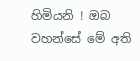හිමියනි ! ඔබ වහන්සේ මේ අති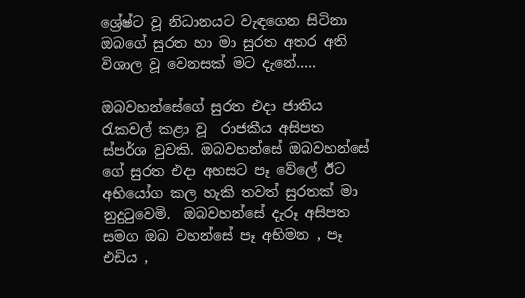ශ්‍රේෂ්ට වූ නිධානයට වැඳගෙන සිටිනා ඔබගේ සුරත හා මා සුරත අතර අති විශාල වූ වෙනසක් මට දැනේ…..

ඔබවහන්සේගේ සුරත එදා ජාතිය රැකවල් කළා වූ  රාජකීය අසිපත ස්පර්ශ වුවකි. ඔබවහන්සේ ඔබවහන්සේ ගේ සුරත එදා අහසට පෑ වේලේ ඊට අභියෝග කල හැකි තවත් සුරතක් මා නුදුටුවෙමි.  ඔබවහන්සේ දැරූ අසිපත සමග ඔබ වහන්සේ පෑ අභිමන , පෑ එඩිය ,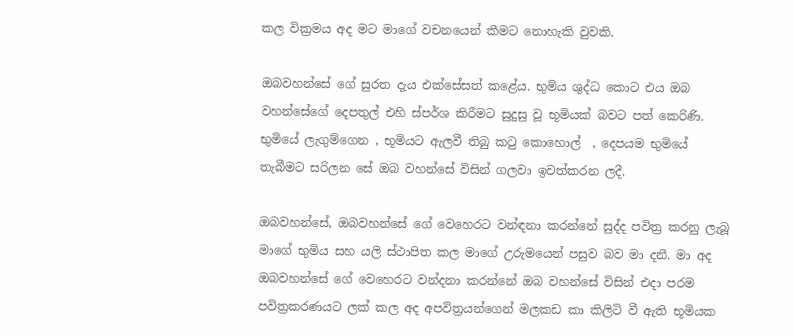කල වික්‍රමය අද මට මාගේ වචනයෙන් කීමට නොහැකි වුවකි.

ඔබවහන්සේ ගේ සුරත දැය එක්සේසත් කළේය. භුමිය ශුද්ධ කොට එය ඔබ වහන්සේගේ දෙපතුල් එහි ස්පර්ශ කිරීමට සුදුසු වූ භූමියක් බවට පත් කෙරිණි. භුමියේ ලැගුම්ගෙන , භූමියට ඇලවී තිබු කටු කොහොල්  , දෙපයම භුමියේ තැබීමට සරිලන සේ ඔබ වහන්සේ විසින් ගලවා ඉවත්කරන ලදී.

ඔබවහන්සේ, ඔබවහන්සේ ගේ වෙහෙරට වන්ඳනා කරන්නේ සුද්ද පවිත්‍ර කරනු ලැබූ මාගේ භුමිය සහ යලි ස්ථාපිත කල මාගේ උරුමයෙන් පසුව බව මා දනී. මා අද ඔබවහන්සේ ගේ වෙහෙරට වන්දනා කරන්නේ ඔබ වහන්සේ විසින් එදා පරම පවිත්‍රකරණයට ලක් කල අද අපවිත්‍රයන්ගෙන් මලකඩ කා කිලිටි වී ඇති භූමියක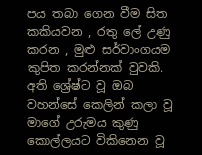පය තබා ගෙන වීම සිත කකියවන , රතු ලේ උණු කරන , මුළු සර්වාංගයම කුපිත කරන්නක් වුවකි. අති ශ්‍රේෂ්ට වූ ඔබ වහන්සේ කෙලින් කලා වූ මාගේ උරුමය කුණු කොල්ලයට විකිනෙන වූ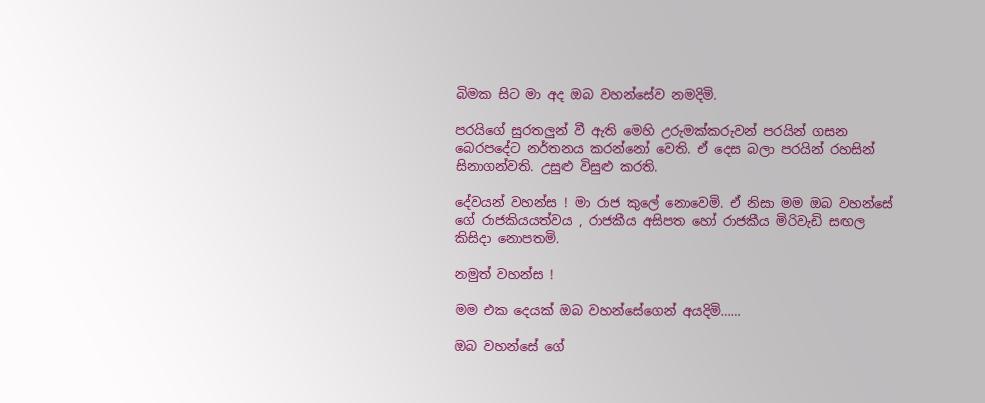බිමක සිට මා අද ඔබ වහන්සේව නමදිමි.

පරයිගේ සුරතලුන් වී ඇති මෙහි උරුමක්කරුවන් පරයින් ගසන බෙරපදේට නර්තනය කරන්නෝ වෙති. ඒ දෙස බලා පරයින් රහසින් සිනාගන්වති. උසුළු විසුළු කරති.

දේවයන් වහන්ස ! මා රාජ කුලේ නොවෙමි. ඒ නිසා මම ඔබ වහන්සේ ගේ රාජකියයත්වය , රාජකීය අසිපත හෝ රාජකීය මිරිවැඩි සඟල කිසිදා නොපතමි.

නමුත් වහන්ස !

මම එක දෙයක් ඔබ වහන්සේගෙන් අයදිමි……

ඔබ වහන්සේ ගේ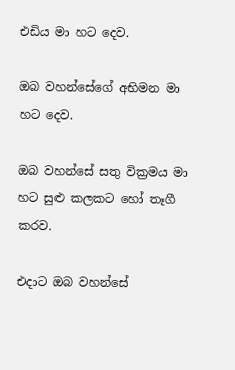එඩිය මා හට දෙව.

ඔබ වහන්සේගේ අභිමන මා හට දෙව.

ඔබ වහන්සේ සතු වික්‍රමය මා හට සුළු කලකට හෝ තෑගී කරව.

එදාට ඔබ වහන්සේ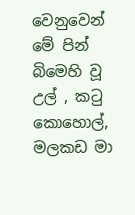වෙනුවෙන් මේ පින් බිමෙහි වූ උල් , කටු කොහොල්, මලකඩ මා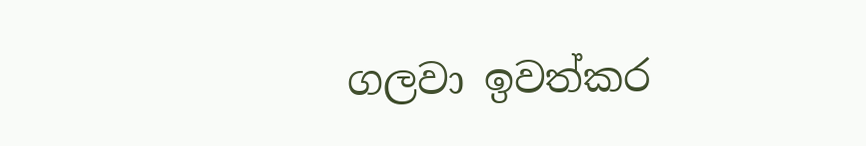ගලවා ඉවත්කර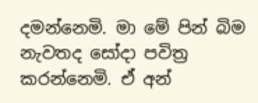දමන්නෙමි. මා මේ පින් බිම නැවතද සෝදා පවිත්‍ර කරන්නෙමි. ඒ අන්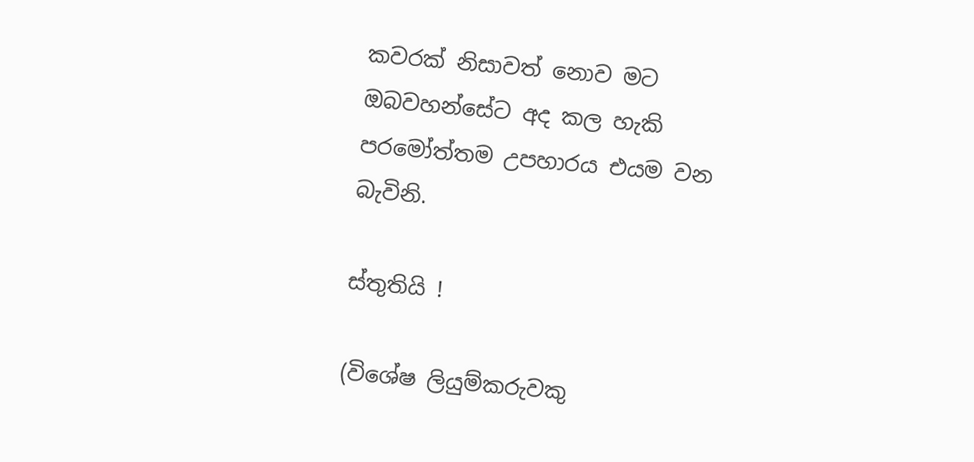කවරක් නිසාවත් නොව මට ඔබවහන්සේට අද කල හැකි පරමෝත්තම උපහාරය එයම වන බැවිනි.

ස්තුතියි !

(විශේෂ ලියුම්කරුවකු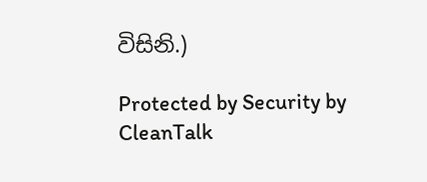විසිනි.)

Protected by Security by CleanTalk